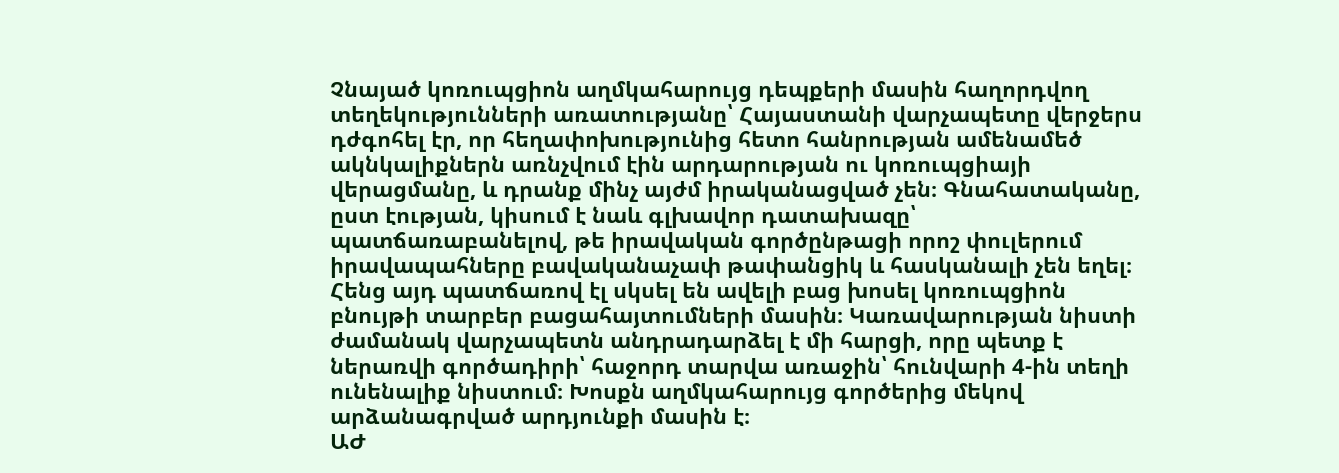Չնայած կոռուպցիոն աղմկահարույց դեպքերի մասին հաղորդվող տեղեկությունների առատությանը՝ Հայաստանի վարչապետը վերջերս դժգոհել էր, որ հեղափոխությունից հետո հանրության ամենամեծ ակնկալիքներն առնչվում էին արդարության ու կոռուպցիայի վերացմանը, և դրանք մինչ այժմ իրականացված չեն։ Գնահատականը, ըստ էության, կիսում է նաև գլխավոր դատախազը՝ պատճառաբանելով, թե իրավական գործընթացի որոշ փուլերում իրավապահները բավականաչափ թափանցիկ և հասկանալի չեն եղել։ Հենց այդ պատճառով էլ սկսել են ավելի բաց խոսել կոռուպցիոն բնույթի տարբեր բացահայտումների մասին։ Կառավարության նիստի ժամանակ վարչապետն անդրադարձել է մի հարցի, որը պետք է ներառվի գործադիրի՝ հաջորդ տարվա առաջին՝ հունվարի 4-ին տեղի ունենալիք նիստում։ Խոսքն աղմկահարույց գործերից մեկով արձանագրված արդյունքի մասին է։
ԱԺ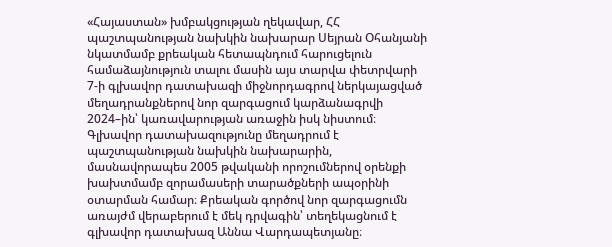«Հայաստան» խմբակցության ղեկավար, ՀՀ պաշտպանության նախկին նախարար Սեյրան Օհանյանի նկատմամբ քրեական հետապնդում հարուցելուն համաձայնություն տալու մասին այս տարվա փետրվարի 7-ի գլխավոր դատախազի միջնորդագրով ներկայացված մեղադրանքներով նոր զարգացում կարձանագրվի 2024–ին՝ կառավարության առաջին իսկ նիստում։ Գլխավոր դատախազությունը մեղադրում է պաշտպանության նախկին նախարարին, մասնավորապես 2005 թվականի որոշումներով օրենքի խախտմամբ զորամասերի տարածքների ապօրինի օտարման համար։ Քրեական գործով նոր զարգացումն առայժմ վերաբերում է մեկ դրվագին՝ տեղեկացնում է գլխավոր դատախազ Աննա Վարդապետյանը։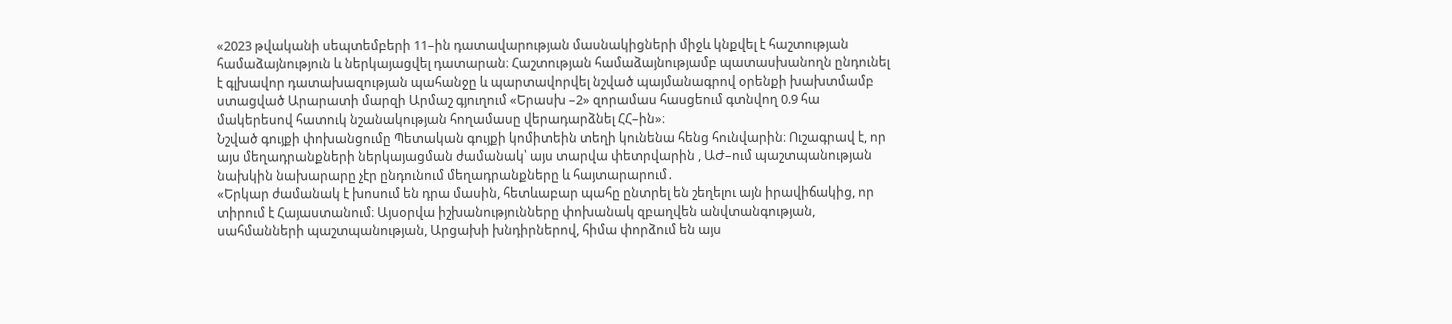«2023 թվականի սեպտեմբերի 11–ին դատավարության մասնակիցների միջև կնքվել է հաշտության համաձայնություն և ներկայացվել դատարան։ Հաշտության համաձայնությամբ պատասխանողն ընդունել է գլխավոր դատախազության պահանջը և պարտավորվել նշված պայմանագրով օրենքի խախտմամբ ստացված Արարատի մարզի Արմաշ գյուղում «Երասխ –2» զորամաս հասցեում գտնվող 0.9 հա մակերեսով հատուկ նշանակության հողամասը վերադարձնել ՀՀ–ին»։
Նշված գույքի փոխանցումը Պետական գույքի կոմիտեին տեղի կունենա հենց հունվարին։ Ուշագրավ է, որ այս մեղադրանքների ներկայացման ժամանակ՝ այս տարվա փետրվարին , ԱԺ–ում պաշտպանության նախկին նախարարը չէր ընդունում մեղադրանքները և հայտարարում․
«Երկար ժամանակ է խոսում են դրա մասին, հետևաբար պահը ընտրել են շեղելու այն իրավիճակից, որ տիրում է Հայաստանում։ Այսօրվա իշխանությունները փոխանակ զբաղվեն անվտանգության, սահմանների պաշտպանության, Արցախի խնդիրներով, հիմա փորձում են այս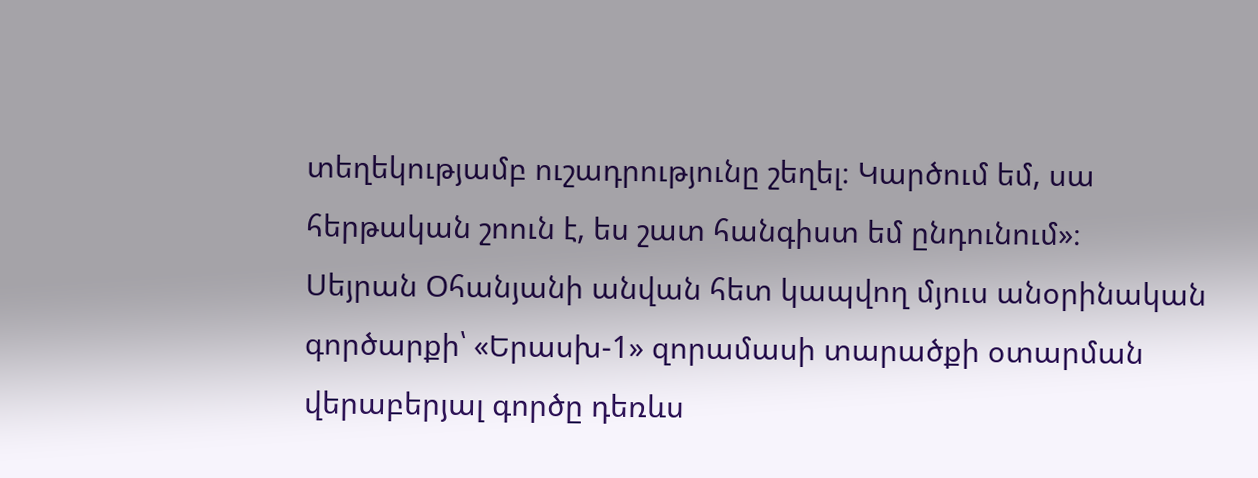տեղեկությամբ ուշադրությունը շեղել։ Կարծում եմ, սա հերթական շոուն է, ես շատ հանգիստ եմ ընդունում»։
Սեյրան Օհանյանի անվան հետ կապվող մյուս անօրինական գործարքի՝ «Երասխ-1» զորամասի տարածքի օտարման վերաբերյալ գործը դեռևս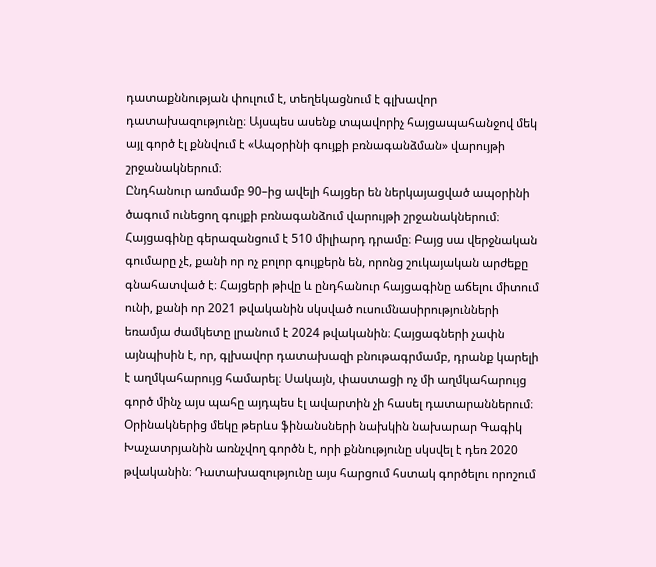դատաքննության փուլում է, տեղեկացնում է գլխավոր դատախազությունը։ Այսպես ասենք տպավորիչ հայցապահանջով մեկ այլ գործ էլ քննվում է «Ապօրինի գույքի բռնագանձման» վարույթի շրջանակներում։
Ընդհանուր առմամբ 90–ից ավելի հայցեր են ներկայացված ապօրինի ծագում ունեցող գույքի բռնագանձում վարույթի շրջանակներում։ Հայցագինը գերազանցում է 510 միլիարդ դրամը։ Բայց սա վերջնական գումարը չէ, քանի որ ոչ բոլոր գույքերն են, որոնց շուկայական արժեքը գնահատված է։ Հայցերի թիվը և ընդհանուր հայցագինը աճելու միտում ունի, քանի որ 2021 թվականին սկսված ուսումնասիրությունների եռամյա ժամկետը լրանում է 2024 թվականին։ Հայցագների չափն այնպիսին է, որ, գլխավոր դատախազի բնութագրմամբ, դրանք կարելի է աղմկահարույց համարել։ Սակայն, փաստացի ոչ մի աղմկահարույց գործ մինչ այս պահը այդպես էլ ավարտին չի հասել դատարաններում։ Օրինակներից մեկը թերևս ֆինանսների նախկին նախարար Գագիկ Խաչատրյանին առնչվող գործն է, որի քննությունը սկսվել է դեռ 2020 թվականին։ Դատախազությունը այս հարցում հստակ գործելու որոշում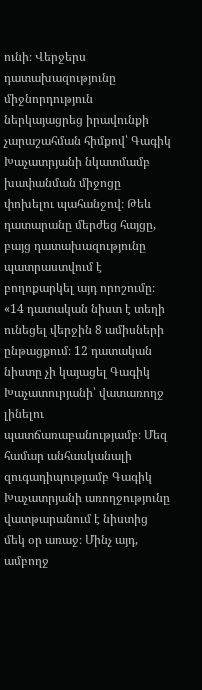ունի։ Վերջերս դատախազությունը միջնորդություն ներկայացրեց իրավունքի չարաշահման հիմքով՝ Գագիկ Խաչատրյանի նկատմամբ խափանման միջոցը փոխելու պահանջով։ Թեև դատարանը մերժեց հայցը, բայց դատախազությունը պատրաստվում է բողոքարկել այդ որոշումը։
«14 դատական նիստ է տեղի ունեցել վերջին 8 ամիսների ընթացքում։ 12 դատական նիստը չի կայացել Գագիկ Խաչատուրյանի՝ վատառողջ լինելու պատճառաբանությամբ։ Մեզ համար անհասկանալի զուգադիպությամբ Գագիկ Խաչատրյանի առողջությունը վատթարանում է նիստից մեկ օր առաջ։ Մինչ այդ, ամբողջ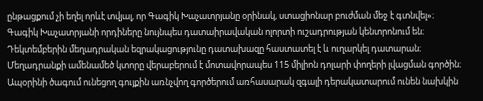ընթացքում չի եղել որևէ տվյալ, որ Գագիկ Խաչատրյանը օրինակ, ստացիոնար բուժման մեջ է գտնվել»։
Գագիկ Խաչատրյանի որդիները նույնպես դատաիրավական ոլորտի ուշադրության կենտրոնում են։ Դեկտեմբերին մեղադրական եզրակացությունը դատախազը հաստատել է և ուղարկել դատարան։ Մեղադրանքի ամենամեծ կտորը վերաբերում է մոտավորապես 115 միլիոն դոլարի փողերի լվացման գործին։
Ապօրինի ծագում ունեցող գույքին առնչվող գործերում առհասարակ զգալի դերակատարում ունեն նախկին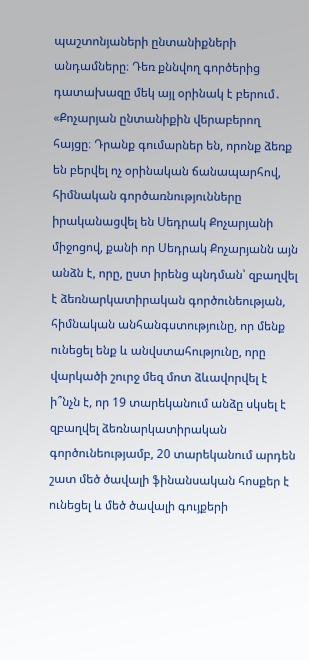պաշտոնյաների ընտանիքների անդամները։ Դեռ քննվող գործերից դատախազը մեկ այլ օրինակ է բերում․
«Քոչարյան ընտանիքին վերաբերող հայցը։ Դրանք գումարներ են, որոնք ձեռք են բերվել ոչ օրինական ճանապարհով, հիմնական գործառնությունները իրականացվել են Սեդրակ Քոչարյանի միջոցով, քանի որ Սեդրակ Քոչարյանն այն անձն է, որը, ըստ իրենց պնդման՝ զբաղվել է ձեռնարկատիրական գործունեության, հիմնական անհանգստությունը, որ մենք ունեցել ենք և անվստահությունը, որը վարկածի շուրջ մեզ մոտ ձևավորվել է ի՞նչն է, որ 19 տարեկանում անձը սկսել է զբաղվել ձեռնարկատիրական գործունեությամբ, 20 տարեկանում արդեն շատ մեծ ծավալի ֆինանսական հոսքեր է ունեցել և մեծ ծավալի գույքերի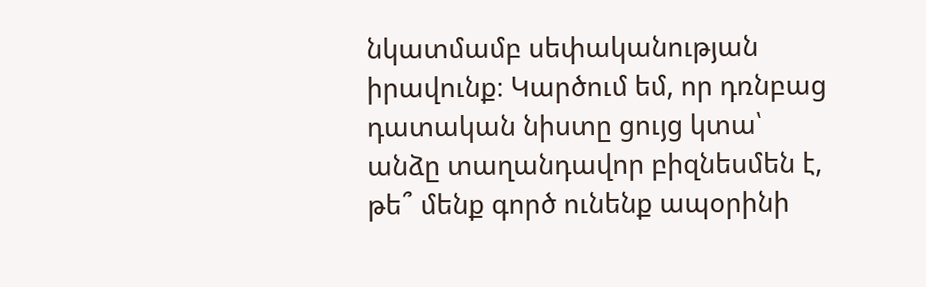նկատմամբ սեփականության իրավունք։ Կարծում եմ, որ դռնբաց դատական նիստը ցույց կտա՝ անձը տաղանդավոր բիզնեսմեն է, թե՞ մենք գործ ունենք ապօրինի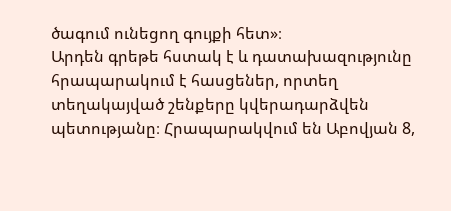ծագում ունեցող գույքի հետ»։
Արդեն գրեթե հստակ է և դատախազությունը հրապարակում է հասցեներ, որտեղ տեղակայված շենքերը կվերադարձվեն պետությանը։ Հրապարակվում են Աբովյան 8,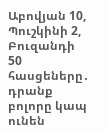Աբովյան 10, Պուշկինի 2, Բուզանդի 50 հասցեները․ դրանք բոլորը կապ ունեն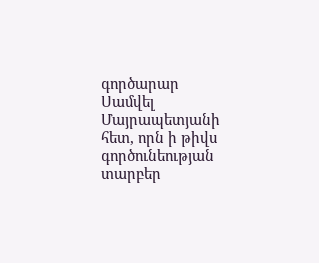գործարար Սամվել Մայրապետյանի հետ, որն ի թիվս գործունեության տարբեր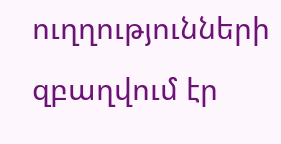ուղղությունների զբաղվում էր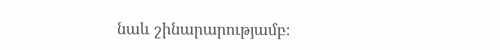նաև շինարարությամբ։